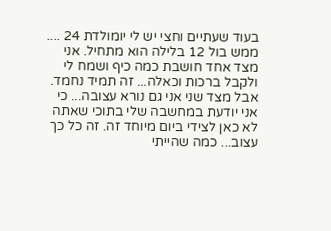בעוד שעתיים וחצי יש לי יומולדת 24 .... ממש בול 12 בלילה הוא מתחיל. אני מצד אחד חושבת כמה כיף ושמח לי ולקבל ברכות וכאלה... זה תמיד נחמד. אבל מצד שני אני גם נורא עצובה... כי אני יודעת במחשבה שלי בתוכי שאתה לא כאן לצידי ביום מיוחד זה. זה כל כך עצוב... כמה שהייתי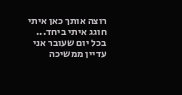רוצה אותך כאן איתי חוגג איתי ביחד...
בכל יום שעובר אני עדיין ממשיכה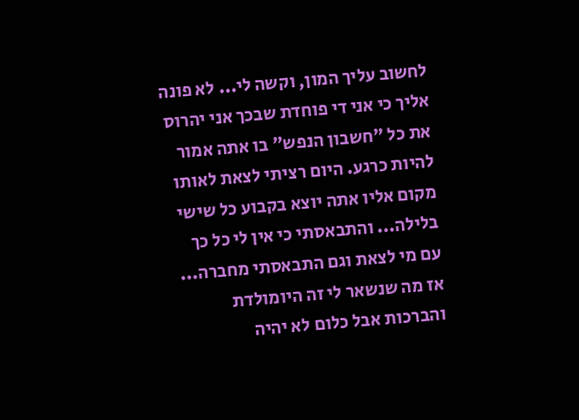לחשוב עליך המון, וקשה לי... לא פונה אליך כי אני די פוחדת שבכך אני יהרוס את כל "חשבון הנפש" בו אתה אמור להיות כרגע. היום רציתי לצאת לאותו מקום אליו אתה יוצא בקבוע כל שישי בלילה... והתבאסתי כי אין לי כל כך עם מי לצאת וגם התבאסתי מחברה... אז מה שנשאר לי זה היומולדת והברכות אבל כלום לא יהיה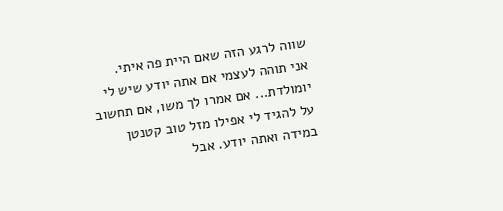שווה לרגע הזה שאם היית פה איתי.
אני תוהה לעצמי אם אתה יודע שיש לי יומולדת... אם אמרו לך משו, אם תחשוב על להגיד לי אפילו מזל טוב קטנטן במידה ואתה יודע. אבל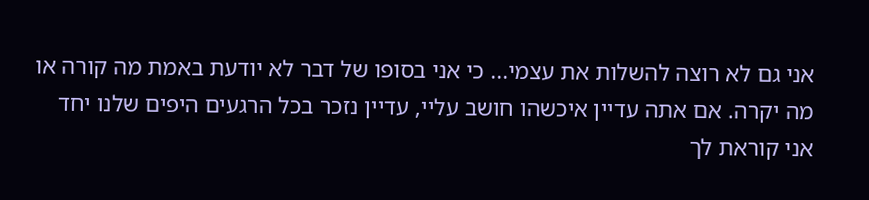אני גם לא רוצה להשלות את עצמי... כי אני בסופו של דבר לא יודעת באמת מה קורה או מה יקרה. אם אתה עדיין איכשהו חושב עליי, עדיין נזכר בכל הרגעים היפים שלנו יחד אני קוראת לך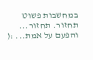במחשבות פשוט תחזור. תחזור... והפעם על אמת... :(